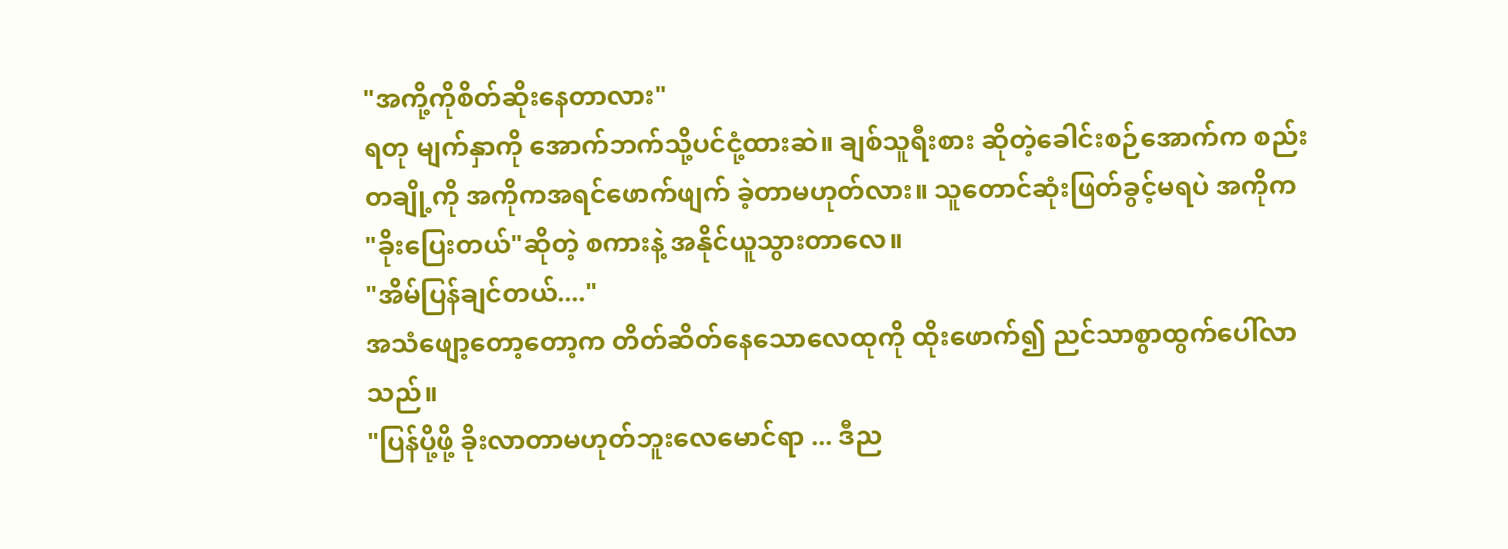"အကို့ကိုစိတ်ဆိုးနေတာလား"
ရတု မျက်နှာကို အောက်ဘက်သို့ပင်ငုံ့ထားဆဲ။ ချစ်သူရီးစား ဆိုတဲ့ခေါင်းစဉ်အောက်က စည်းတချို့ကို အကိုကအရင်ဖောက်ဖျက် ခဲ့တာမဟုတ်လား။ သူတောင်ဆုံးဖြတ်ခွင့်မရပဲ အကိုက "ခိုးပြေးတယ်"ဆိုတဲ့ စကားနဲ့ အနိုင်ယူသွားတာလေ။
"အိမ်ပြန်ချင်တယ်...."
အသံဖျော့တော့တော့က တိတ်ဆိတ်နေသောလေထုကို ထိုးဖောက်၍ ညင်သာစွာထွက်ပေါ်လာသည်။
"ပြန်ပို့ဖို့ ခိုးလာတာမဟုတ်ဘူးလေမောင်ရာ ... ဒီည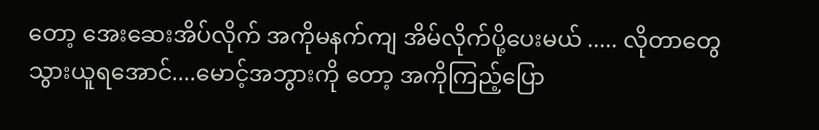တော့ အေးဆေးအိပ်လိုက် အကိုမနက်ကျ အိမ်လိုက်ပို့ပေးမယ် ..... လိုတာတွေ သွားယူရအောင်....မောင့်အဘွားကို တော့ အကိုကြည့်ပြော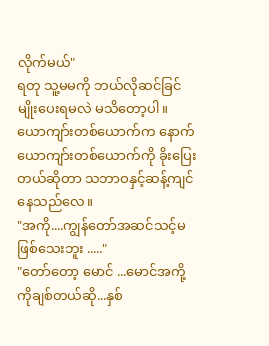လိုက်မယ်"
ရတု သူ့မမကို ဘယ်လိုဆင်ခြင်မျိုးပေးရမလဲ မသိတော့ပါ။ ယောကျာ်းတစ်ယောက်က နောက်ယောကျာ်းတစ်ယောက်ကို ခိုးပြေးတယ်ဆိုတာ သဘာဝနှင့်ဆန့်ကျင်နေသည်လေ။
"အကို....ကျွန်တော်အဆင်သင့်မဖြစ်သေးဘူး ....."
"တော်တော့ မောင် ...မောင်အကို့ကိုချစ်တယ်ဆို...နှစ်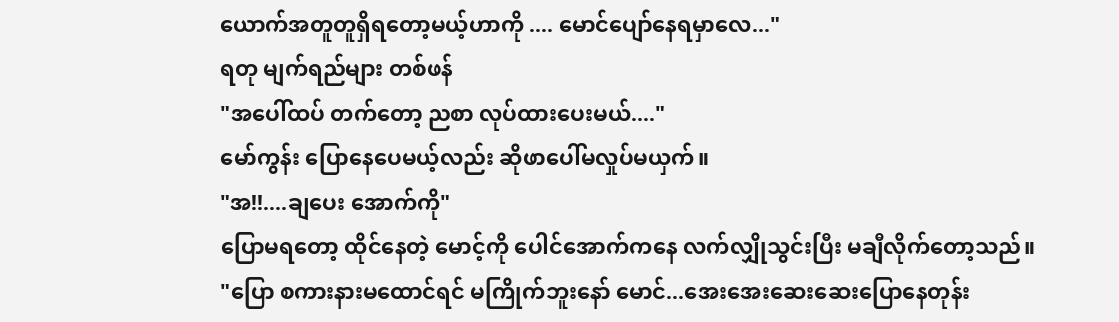ယောက်အတူတူရှိရတော့မယ့်ဟာကို .... မောင်ပျော်နေရမှာလေ..."
ရတု မျက်ရည်များ တစ်ဖန်
"အပေါ်ထပ် တက်တော့ ညစာ လုပ်ထားပေးမယ်...."
မော်ကွန်း ပြောနေပေမယ့်လည်း ဆိုဖာပေါ်မလှုပ်မယှက်။
"အ!!....ချပေး အောက်ကို"
ပြောမရတော့ ထိုင်နေတဲ့ မောင့်ကို ပေါင်အောက်ကနေ လက်လျှိုသွင်းပြီး မချီလိုက်တော့သည်။
"ပြော စကားနားမထောင်ရင် မကြိုက်ဘူးနော် မောင်...အေးအေးဆေးဆေးပြောနေတုန်း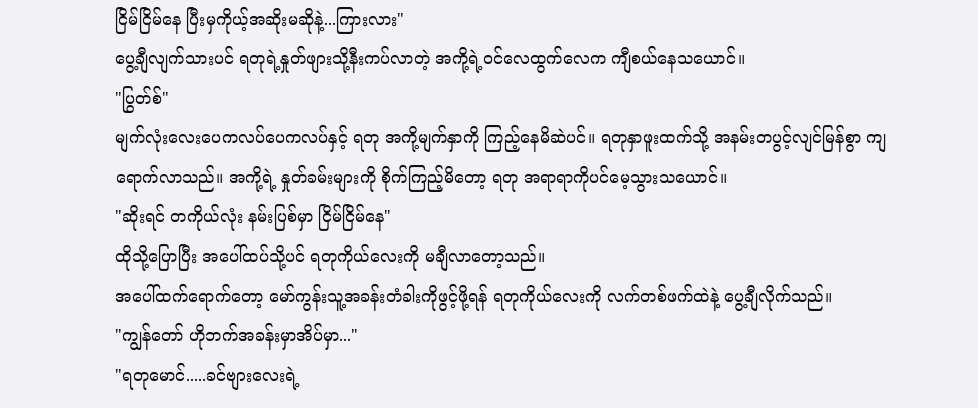ငြိမ်ငြိမ်နေ ပြီးမှကိုယ့်အဆိုးမဆိုနဲ့...ကြားလား"
ပွေ့ချီလျက်သားပင် ရတုရဲ့နှုတ်ဖျားသို့နီးကပ်လာတဲ့ အကို့ရဲ့ဝင်လေထွက်လေက ကျီစယ်နေသယောင်။
"ပြွတ်စ်"
မျက်လုံးလေးပေကလပ်ပေကလပ်နှင့် ရတု အကို့မျက်နှာကို ကြည့်နေမိဆဲပင်။ ရတုနှာဖူးထက်သို့ အနမ်းတပွင့်လျင်မြန်စွာ ကျရောက်လာသည်။ အကို့ရဲ့ နှုတ်ခမ်းများကို စိုက်ကြည့်မိတော့ ရတု အရာရာကိုပင်မေ့သွားသယောင်။
"ဆိုးရင် တကိုယ်လုံး နမ်းပြစ်မှာ ငြိမ်ငြိမ်နေ"
ထိုသို့ပြောပြီး အပေါ်ထပ်သို့ပင် ရတုကိုယ်လေးကို မချီလာတော့သည်။
အပေါ်ထက်ရောက်တော့ မော်ကွန်းသူ့အခန်းတံခါးကိုဖွင့်ဖို့ရန် ရတုကိုယ်လေးကို လက်တစ်ဖက်ထဲနဲ့ ပွေ့ချီလိုက်သည်။
"ကျွန်တော် ဟိုဘက်အခန်းမှာအိပ်မှာ..."
"ရတုမောင်.....ခင်ဗျားလေးရဲ့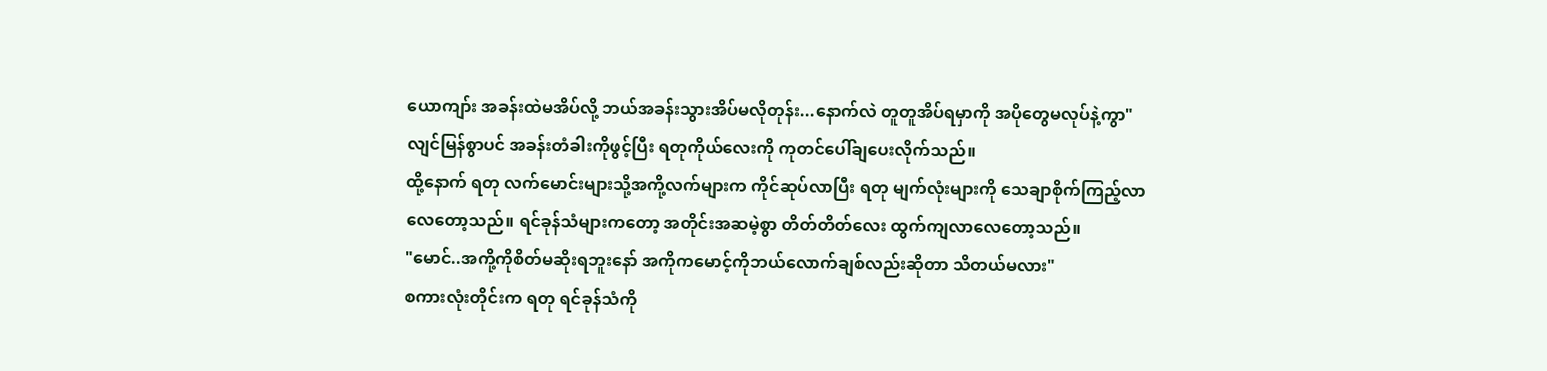ယောကျာ်း အခန်းထဲမအိပ်လို့ ဘယ်အခန်းသွားအိပ်မလိုတုန်း...နောက်လဲ တူတူအိပ်ရမှာကို အပိုတွေမလုပ်နဲ့ကွာ"
လျင်မြန်စွာပင် အခန်းတံခါးကိုဖွင့်ပြီး ရတုကိုယ်လေးကို ကုတင်ပေါ်ချပေးလိုက်သည်။
ထို့နောက် ရတု လက်မောင်းများသို့အကို့လက်များက ကိုင်ဆုပ်လာပြီး ရတု မျက်လုံးများကို သေချာစိုက်ကြည့်လာလေတော့သည်။ ရင်ခုန်သံများကတော့ အတိုင်းအဆမဲ့စွာ တိတ်တိတ်လေး ထွက်ကျလာလေတော့သည်။
"မောင်..အကို့ကိုစိတ်မဆိုးရဘူးနော် အကိုကမောင့်ကိုဘယ်လောက်ချစ်လည်းဆိုတာ သိတယ်မလား"
စကားလုံးတိုင်းက ရတု ရင်ခုန်သံကို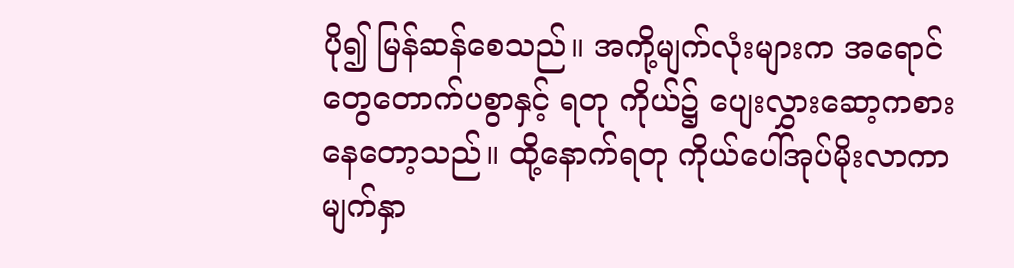ပို၍ မြန်ဆန်စေသည်။ အကို့မျက်လုံးများက အရောင်တွေတောက်ပစွာနှင့် ရတု ကိုယ်၌ ပျေးလွှားဆော့ကစားနေတော့သည်။ ထို့နောက်ရတု ကိုယ်ပေါ်အုပ်မိုးလာကာ မျက်နှာ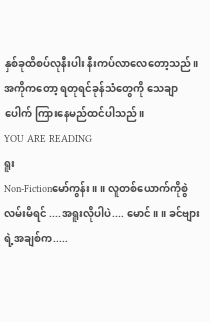နှစ်ခုထိစပ်လုနီးပါး နီးကပ်လာလေတော့သည်။
အကိုကတော့ ရတုရင်ခုန်သံတွေကို သေချာပေါက် ကြားနေမည်ထင်ပါသည်။
YOU ARE READING
ရူး
Non-Fictionမော်ကွန်း ။ ။ လူတစ်ယောက်ကိုစွဲလမ်းမိရင် ....အရူးလိုပါပဲ.... မောင်။ ။ ခင်ဗျားရဲ့အချစ်က.....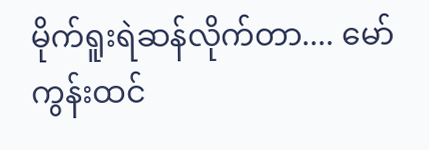မိုက်ရူးရဲဆန်လိုက်တာ.... မော်ကွန်းထင်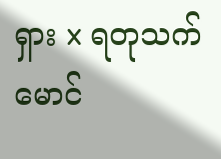ရှား x ရတုသက်မောင်